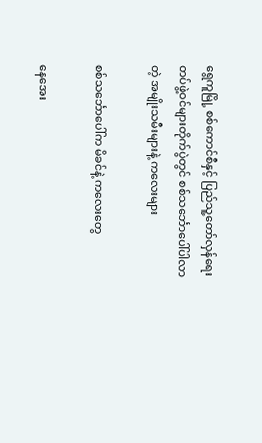ရွေကူမြို့ စစ်ကောင်စီနှင့် ပြည်သူ့တော်လှန်ရေးတပ်ဖွဲ့ဝင်များတိုက်ပွဲတွင် စစ်သင်္ဘောပေါ်ပါလာတဲ့ အမျိုးသမီးများနဲ့ ကလေးများ

စစ်သင်္ဘောပေါ်က မိခင်နဲ့ ကလေးတွေ

နေအေး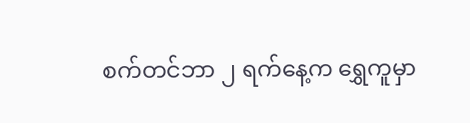စက်တင်ဘာ ၂ ရက်နေ့က ရွှေကူမှာ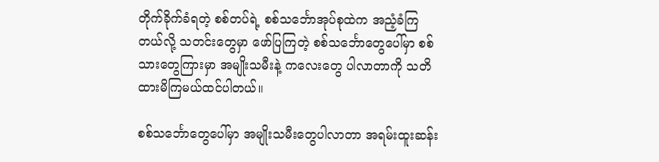တိုက်ခိုက်ခံရတဲ့ စစ်တပ်ရဲ့ စစ်သင်္ဘောအုပ်စုထဲက အညံ့ခံကြ တယ်လို့ သတင်းတွေမှာ ဖော်ပြကြတဲ့ စစ်သင်္ဘောတွေပေါ်မှာ စစ်သားတွေကြားမှာ အမျိုးသမီးနဲ့ ကလေးတွေ ပါလာတာကို သတိထားမိကြမယ်ထင်ပါတယ်။

စစ်သင်္ဘောတွေပေါ်မှာ အမျိုးသမီးတွေပါလာတာ အရမ်းထူးဆန်း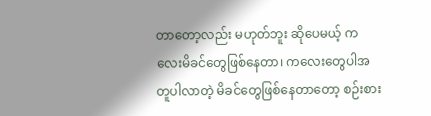တာတော့လည်း မဟုတ်ဘူး ဆိုပေမယ့် ကလေးမိခင်တွေဖြစ်နေတာ၊ ကလေးတွေပါအတူပါလာတဲ့ မိခင်တွေဖြစ်နေတာတော့ စဉ်းစား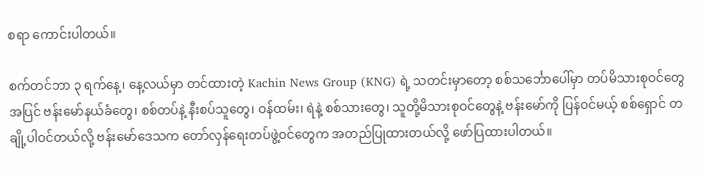စရာ ကောင်းပါတယ်။

စက်တင်ဘာ ၃ ရက်နေ့၊ နေ့လယ်မှာ တင်ထားတဲ့ Kachin News Group (KNG) ရဲ့ သတင်းမှာတော့ စစ်သင်္ဘောပေါ်မှာ တပ်မိသားစုဝင်တွေအပြင် ဗန်းမော်နယ်ခံတွေ၊ စစ်တပ်နဲ့ နီးစပ်သူတွေ၊ ဝန်ထမ်း၊ ရဲနဲ့ စစ်သားတွေ၊ သူတို့မိသားစုဝင်တွေနဲ့ ဗန်းမော်ကို ပြန်ဝင်မယ့် စစ်ရှောင် တချို့ပါဝင်တယ်လို့ ဗန်းမော်ဒေသက တော်လှန်ရေးတပ်ဖွဲ့ဝင်တွေက အတည်ပြုထားတယ်လို့ ဖော်ပြထားပါတယ်။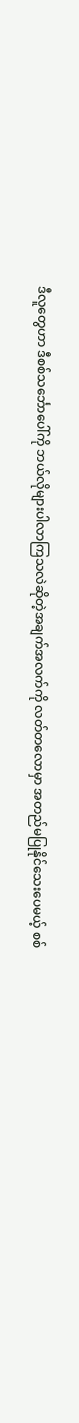ဒီလူတွေဟာ ဒီစစ်သင်္ဘောပေါ်ကို ဘယ်လိုများပါလာကြသလဲဆိုတဲ့အချက်အလက်ကို လတ်တလောမှာ အတည်မပြုနိုင်သေးပေမယ့် စစ်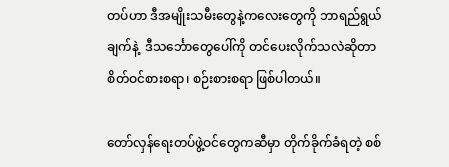တပ်ဟာ ဒီအမျိုးသမီးတွေနဲ့ကလေးတွေကို ဘာရည်ရွယ်ချက်နဲ့  ဒီသင်္ဘောတွေပေါ်ကို တင်ပေးလိုက်သလဲဆိုတာ စိတ်ဝင်စားစရာ၊ စဉ်းစားစရာ ဖြစ်ပါတယ်။

တော်လှန်ရေးတပ်ဖွဲ့ဝင်တွေကဆီမှာ တိုက်ခိုက်ခံရတဲ့ စစ်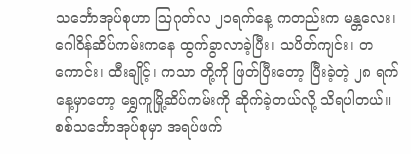သင်္ဘောအုပ်စုဟာ ဩဂုတ်လ ၂၁ရက်နေ့ ကတည်းက မန္တလေး၊ ဂေါဝိန်ဆိပ်ကမ်းကနေ ထွက်ခွာလာခဲ့ပြီး၊ သပိတ်ကျင်း၊ တကောင်း၊ ထီးချိုင့်၊ ကသာ တို့ကို ဖြတ်ပြီးတော့ ပြီးခဲ့တဲ့ ၂၈ ရက်နေ့မှာတော့ ရွှေကူမြို့ဆိပ်ကမ်းကို ဆိုက်ခဲ့တယ်လို့ သိရပါတယ်။ စစ်သင်္ဘောအုပ်စုမှာ အရပ်ဖက်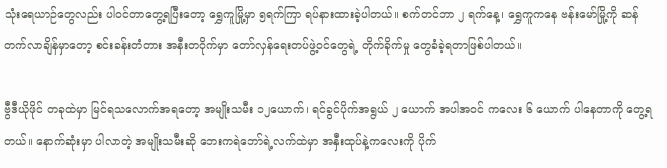သုံးရေယာဉ်တွေလည်း ပါဝင်တာတွေ့ရပြီးတော့ ရွှေကူမြို့မှာ ၅ရက်ကြာ ရပ်နားထားခဲ့ပါတယ်။ စက်တင်ဘာ ၂ ရက်နေ့၊ ရွှေကူကနေ ဗန်းမော်မြို့ကို ဆန်တက်လာချိန်မှာတော့ စင်းခန်းတံတား အနီးတဝိုက်မှာ တော်လှန်ရေးတပ်ဖွဲ့ဝင်တွေရဲ့ တိုက်ခိုက်မှု တွေခံခဲ့ရတာဖြစ်ပါတယ်။

ဗွီဒီယိုဖိုင် တခုထဲမှာ မြင်ရသလောက်အရတော့ အမျိုးသမီး ၁၂ယောက်၊ ရင်ခွင်ပိုက်အရွယ် ၂ ယောက် အပါအဝင် ကလေး ၆ ယောက် ပါနေတာကို တွေ့ရတယ်။ နောက်ဆုံးမှာ ပါလာတဲ့ အမျိုးသမီးဆို ဘေးကရဲဘော်ရဲ့လက်ထဲမှာ အနှီးထုပ်နဲ့ကလေးကို ပိုက်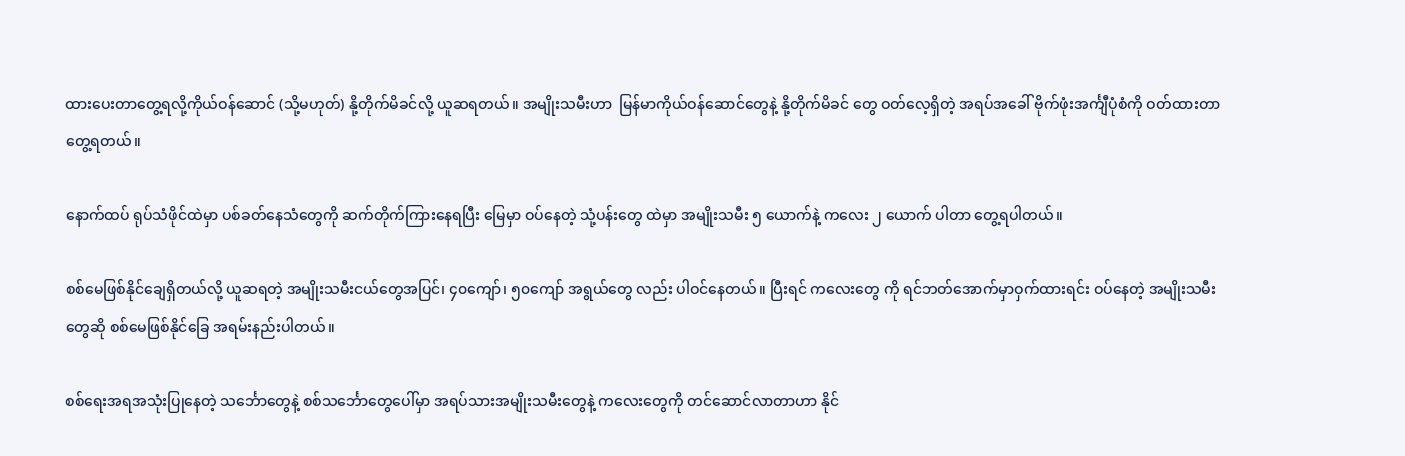ထားပေးတာတွေ့ရလို့ကိုယ်ဝန်ဆောင် (သို့မဟုတ်) နို့တိုက်မိခင်လို့ ယူဆရတယ်။ အမျိုးသမီးဟာ  မြန်မာကိုယ်ဝန်ဆောင်တွေနဲ့ နို့တိုက်မိခင် တွေ ဝတ်လေ့ရှိတဲ့ အရပ်အခေါ် ဗိုက်ဖုံးအင်္ကျီပုံစံကို ဝတ်ထားတာ တွေ့ရတယ်။

နောက်ထပ် ရုပ်သံဖိုင်ထဲမှာ ပစ်ခတ်နေသံတွေကို ဆက်တိုက်ကြားနေရပြီး မြေမှာ ဝပ်နေတဲ့ သုံ့ပန်းတွေ ထဲမှာ အမျိုးသမီး ၅ ယောက်နဲ့ ကလေး ၂ ယောက် ပါတာ တွေ့ရပါတယ်။

စစ်မေဖြစ်နိုင်ချေရှိတယ်လို့ ယူဆရတဲ့ အမျိုးသမီးငယ်တွေအပြင်၊ ၄၀ကျော်၊ ၅၀ကျော် အရွယ်တွေ လည်း ပါဝင်နေတယ်။ ပြီးရင် ကလေးတွေ ကို ရင်ဘတ်အောက်မှာဝှက်ထားရင်း ဝပ်နေတဲ့ အမျိုးသမီးတွေဆို စစ်မေဖြစ်နိုင်ခြေ အရမ်းနည်းပါတယ်။

စစ်ရေးအရအသုံးပြုနေတဲ့ သင်္ဘောတွေနဲ့ စစ်သင်္ဘောတွေပေါ်မှာ အရပ်သားအမျိုးသမီးတွေနဲ့ ကလေးတွေကို တင်ဆောင်လာတာဟာ နိုင်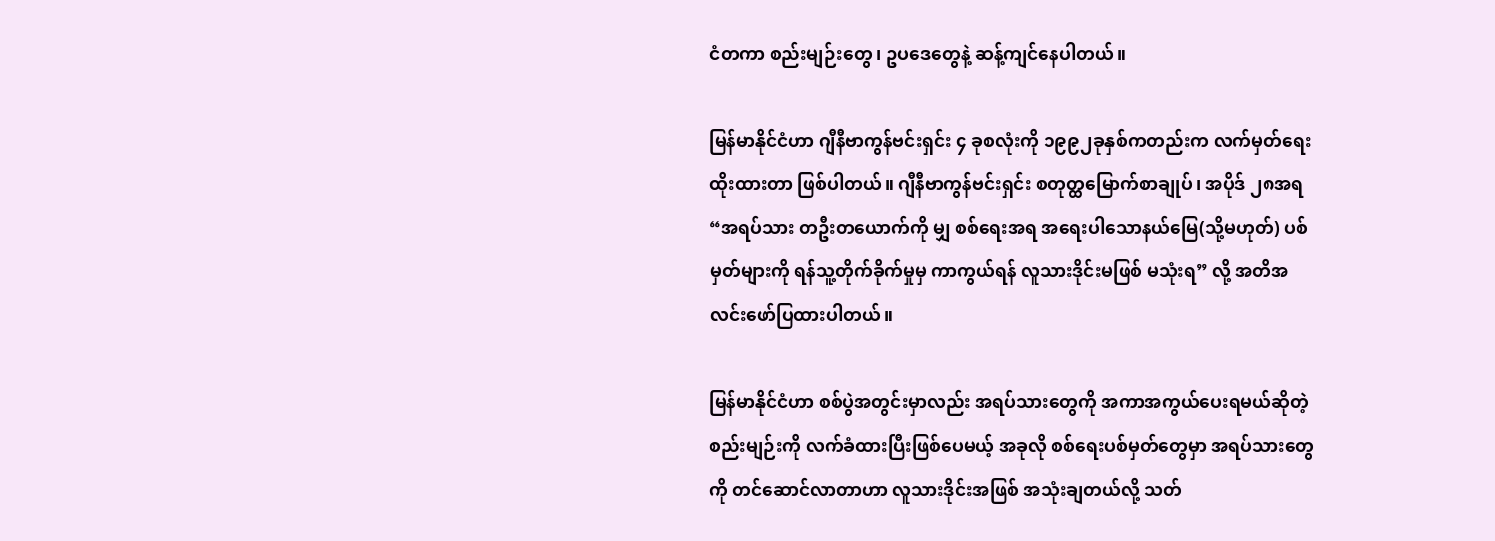ငံတကာ စည်းမျဉ်းတွေ၊ ဥပဒေတွေနဲ့ ဆန့်ကျင်နေပါတယ်။

မြန်မာနိုင်ငံဟာ ဂျီနီဗာကွန်ဗင်းရှင်း ၄ ခုစလုံးကို ၁၉၉၂ခုနှစ်ကတည်းက လက်မှတ်ရေးထိုးထားတာ ဖြစ်ပါတယ်။ ဂျီနီဗာကွန်ဗင်းရှင်း စတုတ္ထမြောက်စာချုပ်၊ အပိုဒ် ၂၈အရ “အရပ်သား တဦးတယောက်ကို မျှ စစ်ရေးအရ အရေးပါသောနယ်မြေ(သို့မဟုတ်) ပစ်မှတ်များကို ရန်သူ့တိုက်ခိုက်မှုမှ ကာကွယ်ရန် လူသားဒိုင်းမဖြစ် မသုံးရ” လို့ အတိအလင်းဖော်ပြထားပါတယ်။

မြန်မာနိုင်ငံဟာ စစ်ပွဲအတွင်းမှာလည်း အရပ်သားတွေကို အကာအကွယ်ပေးရမယ်ဆိုတဲ့ စည်းမျဉ်းကို လက်ခံထားပြီးဖြစ်ပေမယ့် အခုလို စစ်ရေးပစ်မှတ်တွေမှာ အရပ်သားတွေကို တင်ဆောင်လာတာဟာ လူသားဒိုင်းအဖြစ် အသုံးချတယ်လို့ သတ်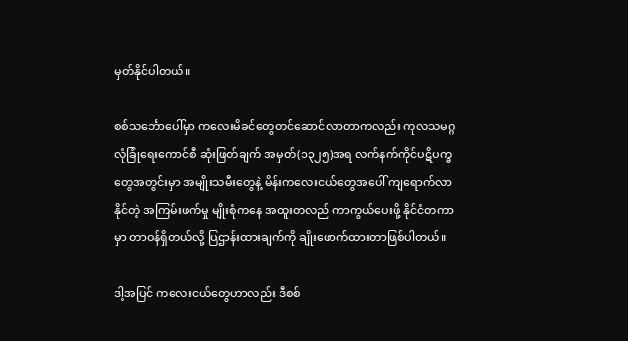မှတ်နိုင်ပါတယ်။

စစ်သင်္ဘောပေါ်မှာ ကလေးမိခင်တွေတင်ဆောင်လာတာကလည်း ကုလသမဂ္ဂလုံခြုံရေးကောင်စီ ဆုံးဖြတ်ချက် အမှတ်(၁၃၂၅)အရ လက်နက်ကိုင်ပဋိပက္ခတွေအတွင်းမှာ အမျိုးသမီးတွေနဲ့ မိန်းကလေးငယ်တွေအပေါ် ကျရောက်လာနိုင်တဲ့ အကြမ်းဖက်မှု မျိုးစုံကနေ အထူးတလည် ကာကွယ်ပေးဖို့ နိုင်ငံတကာမှာ တာဝန်ရှိတယ်လို့ ပြဌာန်းထားချက်ကို ချိုးဖောက်ထားတာဖြစ်ပါတယ်။

ဒါ့အပြင် ကလေးငယ်တွေဟာလည်း ဒီစစ်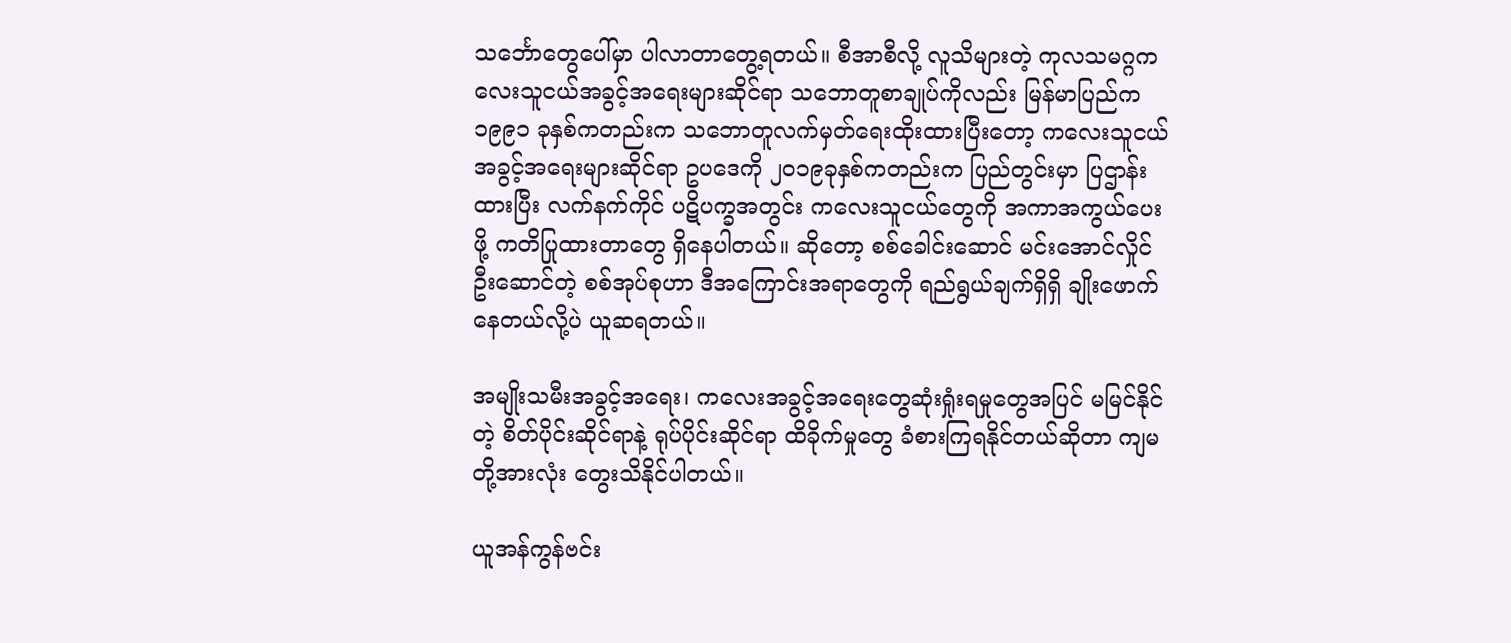သင်္ဘောတွေပေါ်မှာ ပါလာတာတွေ့ရတယ်။ စီအာစီလို့ လူသိများတဲ့ ကုလသမဂ္ဂကလေးသူငယ်အခွင့်အရေးများဆိုင်ရာ သဘောတူစာချုပ်ကိုလည်း မြန်မာပြည်က ၁၉၉၁ ခုနှစ်ကတည်းက သဘောတူလက်မှတ်ရေးထိုးထားပြီးတော့ ကလေးသူငယ် အခွင့်အရေးများဆိုင်ရာ ဥပဒေကို ၂၀၁၉ခုနှစ်ကတည်းက ပြည်တွင်းမှာ ပြဌာန်းထားပြီး လက်နက်ကိုင် ပဋိပက္ခအတွင်း ကလေးသူငယ်တွေကို အကာအကွယ်ပေးဖို့ ကတိပြုထားတာတွေ ရှိနေပါတယ်။ ဆိုတော့ စစ်ခေါင်းဆောင် မင်းအောင်လှိုင်ဦးဆောင်တဲ့ စစ်အုပ်စုဟာ ဒီအကြောင်းအရာတွေကို ရည်ရွယ်ချက်ရှိရှိ ချိုးဖောက်နေတယ်လို့ပဲ ယူဆရတယ်။

အမျိုးသမီးအခွင့်အရေး၊ ကလေးအခွင့်အရေးတွေဆုံးရှုံးရမှုတွေအပြင် မမြင်နိုင်တဲ့ စိတ်ပိုင်းဆိုင်ရာနဲ့ ရုပ်ပိုင်းဆိုင်ရာ ထိခိုက်မှုတွေ ခံစားကြရနိုင်တယ်ဆိုတာ ကျမတို့အားလုံး တွေးသိနိုင်ပါတယ်။

ယူအန်ကွန်ဗင်း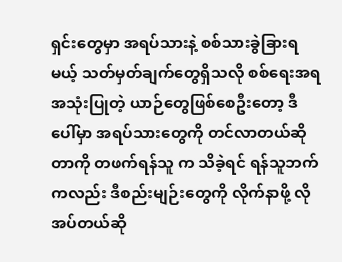ရှင်းတွေမှာ အရပ်သားနဲ့ စစ်သားခွဲခြားရမယ့် သတ်မှတ်ချက်တွေရှိသလို စစ်ရေးအရ အသုံးပြုတဲ့ ယာဉ်တွေဖြစ်စေဦးတော့ ဒီပေါ်မှာ အရပ်သားတွေကို တင်လာတယ်ဆိုတာကို တဖက်ရန်သူ က သိခဲ့ရင် ရန်သူဘက်ကလည်း ဒီစည်းမျဉ်းတွေကို လိုက်နာဖို့ လိုအပ်တယ်ဆို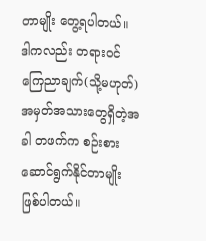တာမျိုး တွေ့ရပါတယ်။ ဒါကလည်း တရားဝင်ကြေညာချက်(သို့မဟုတ်) အမှတ်အသားတွေရှိတဲ့အခါ တဖက်က စဉ်းစား ဆောင်ရွက်နိုင်တာမျိုး ဖြစ်ပါတယ်။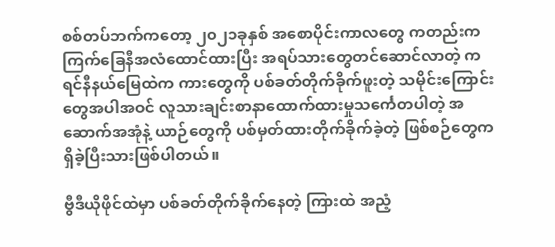စစ်တပ်ဘက်ကတော့ ၂၀၂၁ခုနှစ် အစောပိုင်းကာလတွေ ကတည်းက ကြက်ခြေနီအလံထောင်ထားပြီး အရပ်သားတွေတင်ဆောင်လာတဲ့ ကရင်နီနယ်မြေထဲက ကားတွေကို ပစ်ခတ်တိုက်ခိုက်ဖူးတဲ့ သမိုင်းကြောင်းတွေအပါအဝင် လူသားချင်းစာနာထောက်ထားမှုသင်္ကေတပါတဲ့ အဆောက်အအုံနဲ့ ယာဉ်တွေကို ပစ်မှတ်ထားတိုက်ခိုက်ခဲ့တဲ့ ဖြစ်စဉ်တွေက ရှိခဲ့ပြီးသားဖြစ်ပါတယ်။

ဗွီဒီယိုဖိုင်ထဲမှာ ပစ်ခတ်တိုက်ခိုက်နေတဲ့ ကြားထဲ အညံ့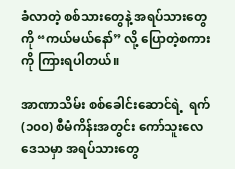ခံလာတဲ့ စစ်သားတွေနဲ့ အရပ်သားတွေကို “ကယ်မယ်နော်” လို့ ပြောတဲ့စကားကို ကြားရပါတယ်။

အာဏာသိမ်း စစ်ခေါင်းဆောင်ရဲ့  ရက်(၁၀၀) စီမံကိန်းအတွင်း ကော်သူးလေဒေသမှာ အရပ်သားတွေ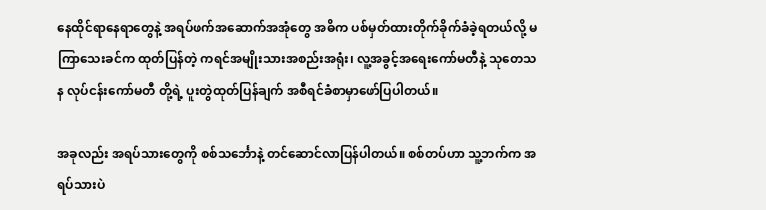နေထိုင်ရာနေရာတွေနဲ့ အရပ်ဖက်အဆောက်အအုံတွေ အဓိက ပစ်မှတ်ထားတိုက်ခိုက်ခံခဲ့ရတယ်လို့ မကြာသေးခင်က ထုတ်ပြန်တဲ့ ကရင်အမျိုးသားအစည်းအရုံး၊ လူ့အခွင့်အရေးကော်မတီနဲ့ သုတေသန လုပ်ငန်းကော်မတီ တို့ရဲ့ ပူးတွဲထုတ်ပြန်ချက် အစီရင်ခံစာမှာဖော်ပြပါတယ်။

အခုလည်း အရပ်သားတွေကို စစ်သင်္ဘောနဲ့ တင်ဆောင်လာပြန်ပါတယ်။ စစ်တပ်ဟာ သူ့ဘက်က အရပ်သားပဲ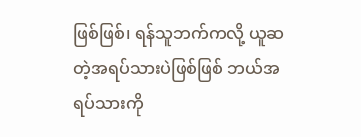ဖြစ်ဖြစ်၊ ရန်သူဘက်ကလို့ ယူဆတဲ့အရပ်သားပဲဖြစ်ဖြစ် ဘယ်အရပ်သားကို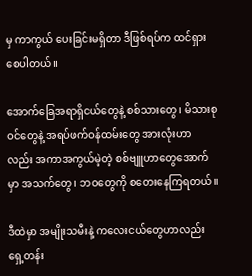မှ ကာကွယ် ပေးခြင်းမရှိတာ ဒီဖြစ်ရပ်က ထင်ရှားစေပါတယ်။

အောက်ခြေအရာရှိငယ်တွေနဲ့ စစ်သားတွေ၊ မိသားစုဝင်တွေနဲ့ အရပ်ဖက်ဝန်ထမ်းတွေ အားလုံးဟာ လည်း အကာအကွယ်မဲ့တဲ့ စစ်ဗျူဟာတွေအောက်မှာ အသက်တွေ၊ ဘဝတွေ‌ကို စတေးနေကြရတယ်။

ဒီထဲမှာ အမျိုးသမီးနဲ့ ကလေးငယ်တွေဟာလည်း ရှေ့တန်း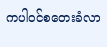ကပါဝင်စတေးခံလာ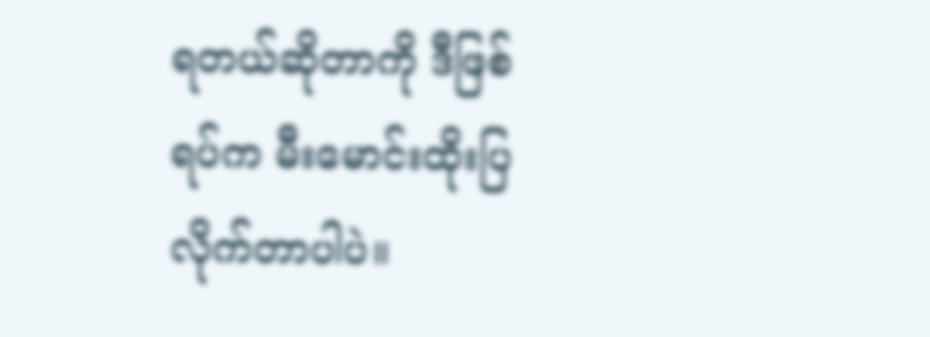ရတယ်ဆိုတာကို ဒီဖြစ်ရပ်က မီးမောင်းထိုးပြလိုက်တာပါပဲ။